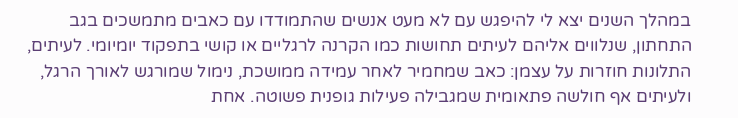במהלך השנים יצא לי להיפגש עם לא מעט אנשים שהתמודדו עם כאבים מתמשכים בגב התחתון, שנלווים אליהם לעיתים תחושות כמו הקרנה לרגליים או קושי בתפקוד יומיומי. לעיתים, התלונות חוזרות על עצמן: כאב שמחמיר לאחר עמידה ממושכת, נימול שמורגש לאורך הרגל, ולעיתים אף חולשה פתאומית שמגבילה פעילות גופנית פשוטה. אחת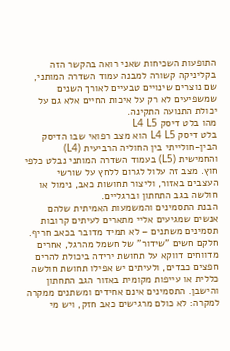התופעות השכיחות שאני רואה בהקשר הזה בקליניקה קשורה למבנה עמוד השדרה המותני, שם נוצרים שינויים טבעיים לאורך השנים שמשפיעים לא רק על איכות החיים אלא גם על יכולת התנועה התקינה.
מהו בלט דיסק L4 L5
בלט דיסק L4 L5 הוא מצב רפואי שבו הדיסק הבין-חולייתי בין החוליה הרביעית (L4) והחמישית (L5) בעמוד השדרה המותני נבלט כלפי חוץ. מצב זה עלול לגרום ללחץ על שורשי העצבים באזור, וליצור תחושות כאב, נימול או חולשה בגב התחתון וברגליים.
הבנת התסמינים והמשמעות האמיתית שלהם
אנשים שמגיעים אליי מתארים לעיתים קרובות תסמינים משתנים – לא תמיד מדובר בכאב חריף. חלקם חשים "שידור" של חשמל מהרגל, אחרים מדווחים דווקא על תחושת ירידה ביכולת להרים חפצים כבדים, ולעיתים יש אפילו תחושת חולשה כללית או עייפות מקומית באזור הגב התחתון והישבן. התסמינים אינם אחידים ומשתנים ממקרה למקרה: לא כולם מרגישים כאב חזק, ויש מי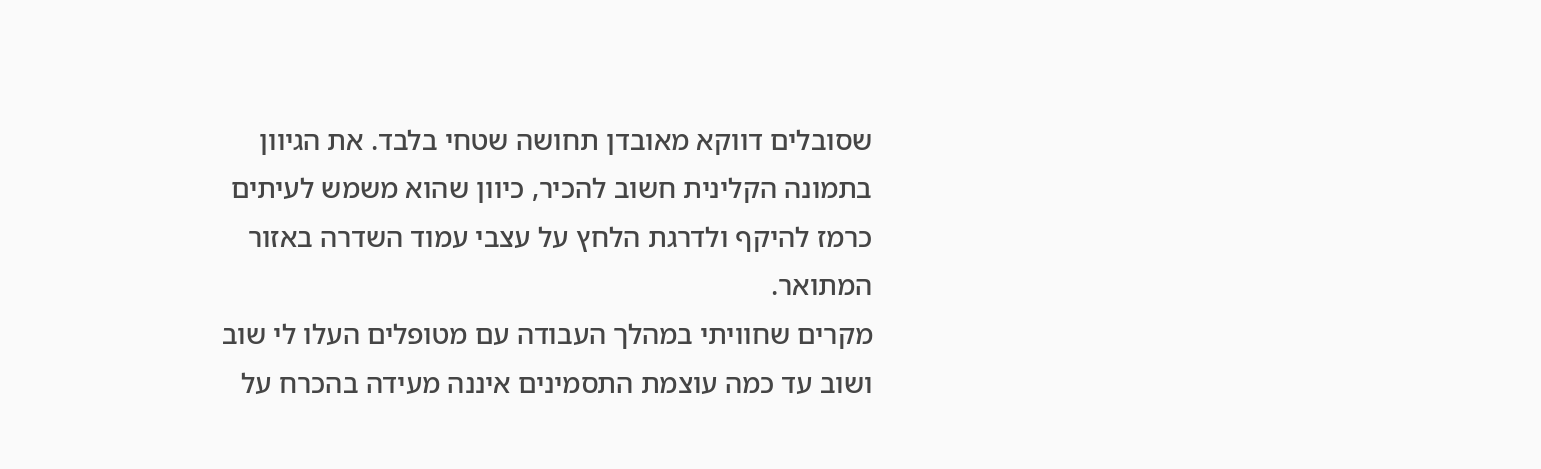שסובלים דווקא מאובדן תחושה שטחי בלבד. את הגיוון בתמונה הקלינית חשוב להכיר, כיוון שהוא משמש לעיתים כרמז להיקף ולדרגת הלחץ על עצבי עמוד השדרה באזור המתואר.
מקרים שחוויתי במהלך העבודה עם מטופלים העלו לי שוב ושוב עד כמה עוצמת התסמינים איננה מעידה בהכרח על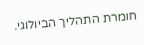חומרת התהליך הביולוגי.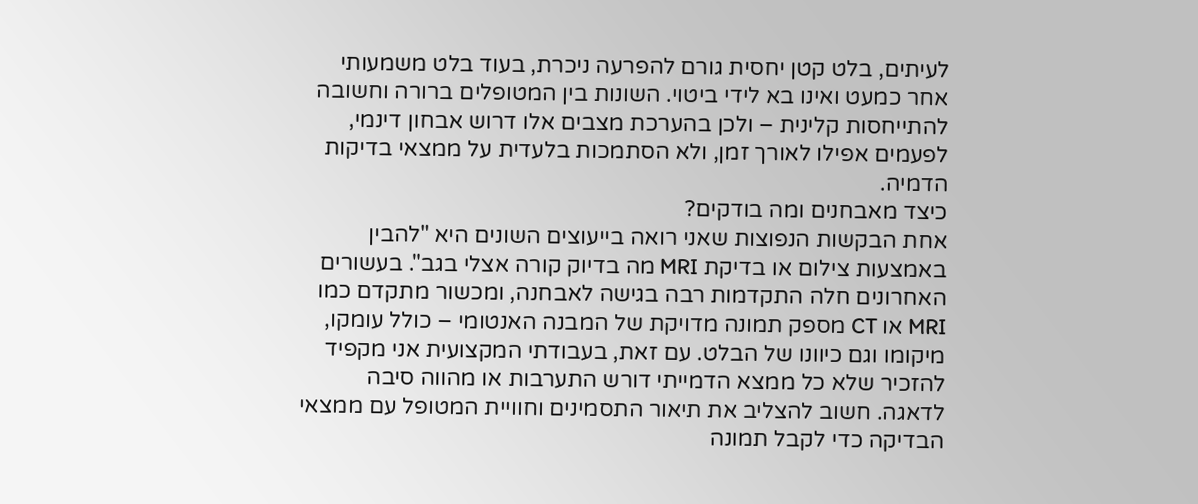לעיתים, בלט קטן יחסית גורם להפרעה ניכרת, בעוד בלט משמעותי אחר כמעט ואינו בא לידי ביטוי. השונות בין המטופלים ברורה וחשובה להתייחסות קלינית – ולכן בהערכת מצבים אלו דרוש אבחון דינמי, לפעמים אפילו לאורך זמן, ולא הסתמכות בלעדית על ממצאי בדיקות הדמיה.
כיצד מאבחנים ומה בודקים?
אחת הבקשות הנפוצות שאני רואה בייעוצים השונים היא "להבין באמצעות צילום או בדיקת MRI מה בדיוק קורה אצלי בגב". בעשורים האחרונים חלה התקדמות רבה בגישה לאבחנה, ומכשור מתקדם כמו MRI או CT מספק תמונה מדויקת של המבנה האנטומי – כולל עומקו, מיקומו וגם כיוונו של הבלט. עם זאת, בעבודתי המקצועית אני מקפיד להזכיר שלא כל ממצא הדמייתי דורש התערבות או מהווה סיבה לדאגה. חשוב להצליב את תיאור התסמינים וחוויית המטופל עם ממצאי הבדיקה כדי לקבל תמונה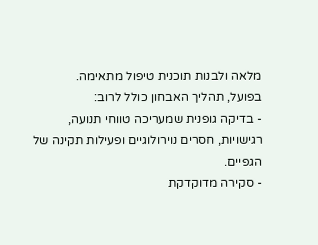מלאה ולבנות תוכנית טיפול מתאימה.
בפועל, תהליך האבחון כולל לרוב:
- בדיקה גופנית שמעריכה טווחי תנועה, רגישויות, חסרים נוירולוגיים ופעילות תקינה של הגפיים.
- סקירה מדוקדקת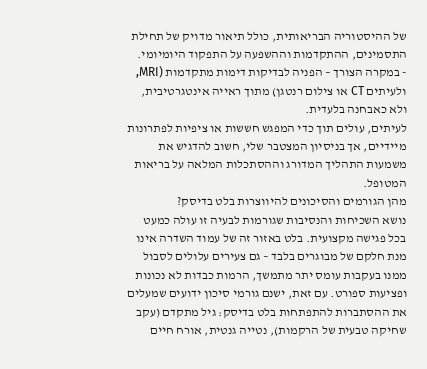של ההיסטוריה הבריאותית, כולל תיאור מדויק של תחילת התסמינים, ההתקדמות וההשפעה על התפקוד היומיומי.
- במקרה הצורך – הפניה לבדיקות דימות מתקדמות (MRI, ולעיתים CT או צילום רנטגן) מתוך ראייה אינטגרטיבית, ולא כאבחנה בלעדית.
לעיתים, עולים תוך כדי המפגש חששות או ציפיות לפתרונות מיידיים, אך בניסיון המצטבר שלי, חשוב להדגיש את משמעות התהליך המדורג וההסתכלות המלאה על בריאות המטופל.
מהן הגורמים והסיכונים להיווצרות בלט בדיסק?
נושא השכיחות והנסיבות שגורמות לבעיה זו עולה כמעט בכל פגישה מקצועית. בלט באזור זה של עמוד השדרה אינו מנת חלקם של מבוגרים בלבד – גם צעירים עלולים לסבול ממנו בעקבות עומס יתר מתמשך, הרמות כבדות לא נכונות ופציעות ספורט. עם זאת, ישנם גורמי סיכון ידועים שמעלים את ההסתברות להתפתחות בלט בדיסק: גיל מתקדם (עקב שחיקה טבעית של הרקמות), נטייה גנטית, אורח חיים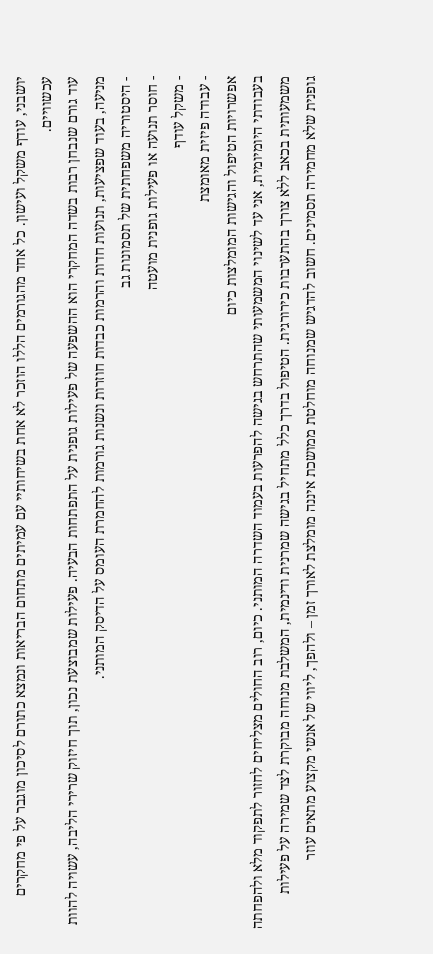יושבני, עודף משקל ועישון. כל אחד מהגורמים הללו הוזכר לא אחת בשיחותיי עם עמיתים מתחום הבריאות ונמצא כתורם לסיכון מוגבר על פי מחקרים עכשוויים.
עוד גורם שנבחן רבות בשדה המחקרי הוא ההשפעה של פעילות גופנית על התפתחות הבעיה. פעילות שמבוצעת נכון, תוך חיזוק שרירי הליבה, עשויה להוות מניעה, בעוד שפציעות, תנועות חדות והרמות כבדות חוזרות ונשנות גורמות להחמרת העומס על הדיסק המותני.
- היסטוריה משפחתית של תסמונות גב
- חוסר תנועה או פעילות גופנית מועטה
- משקל עודף
- עבודה פיזית מאומצת
אפשרויות הטיפול והגישות המומלצות כיום
בעבודתי היומיומית, אני עד לשינוי המשמעותי שהתרחש בגישה להפרעות בעמוד השדרה המותני. כיום, רוב החולים מצליחים לחזור לתפקוד מלא ולהפחתה משמעותית בכאב ללא צורך בהתערבות כירורגית. הטיפול בדרך כלל מתחיל בגישה שמרנית ודינמית, המשלבת מנוחה מבוקרת לצד שמירה על פעילות גופנית שלא מחמירה תסמינים. חשוב להדגיש שמנוחה מוחלטת ממושכת איננה מומלצת לאורך זמן – ולהפך, ליווי של אנשי מקצוע מתאים עוזר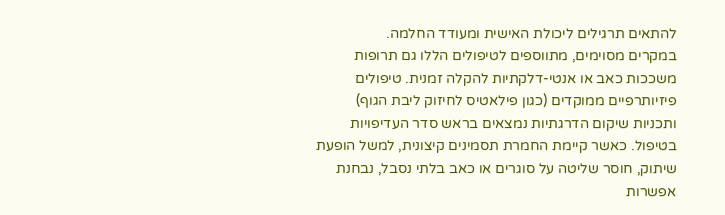להתאים תרגילים ליכולת האישית ומעודד החלמה.
במקרים מסוימים, מתווספים לטיפולים הללו גם תרופות משככות כאב או אנטי-דלקתיות להקלה זמנית. טיפולים פיזיותרפיים ממוקדים (כגון פילאטיס לחיזוק ליבת הגוף) ותכניות שיקום הדרגתיות נמצאים בראש סדר העדיפויות בטיפול. כאשר קיימת החמרת תסמינים קיצונית, למשל הופעת שיתוק, חוסר שליטה על סוגרים או כאב בלתי נסבל, נבחנת אפשרות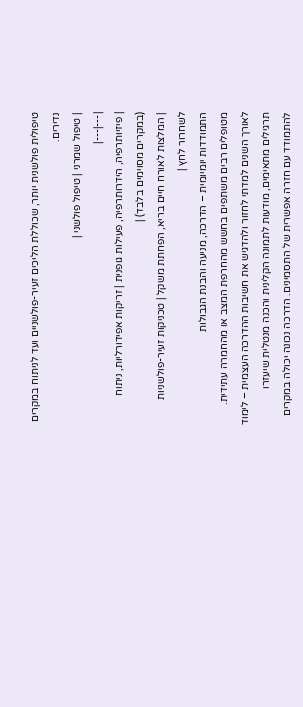טיפולית פולשנית יותר, שכוללת הליכים זעיר-פולשניים ועד לניתוח במקרים נדירים.
| טיפול שמרני | טיפול פולשני |
|---|---|
| פיזיותרפיה, הידרותרפיה, פעילות גופנית | זריקות אפידורליות, ניתוח (במקרים מסוימים בלבד) |
| המלצות לאורח חיים בריא, הפחתת משקל | טכניקות זעיר-פולשניות לשחרור לחץ |
התמודדות יומיומית – הדרכה, מניעה והבנת הגבולות
מטופלים רבים משתפים בחשש מהחרפת המצב או מהחמרה עתידית. לאורך השנים למדתי לחזור ולהדגיש את חשיבות ההדרכה העצמית – לימוד תרגילים מתאימים, מודעות לתמונה הקלינית והכנה מנטלית שיעזרו להתמודד עם חזרה אפשרית של התסמינים. הדרכה נכונה יכולה במקרים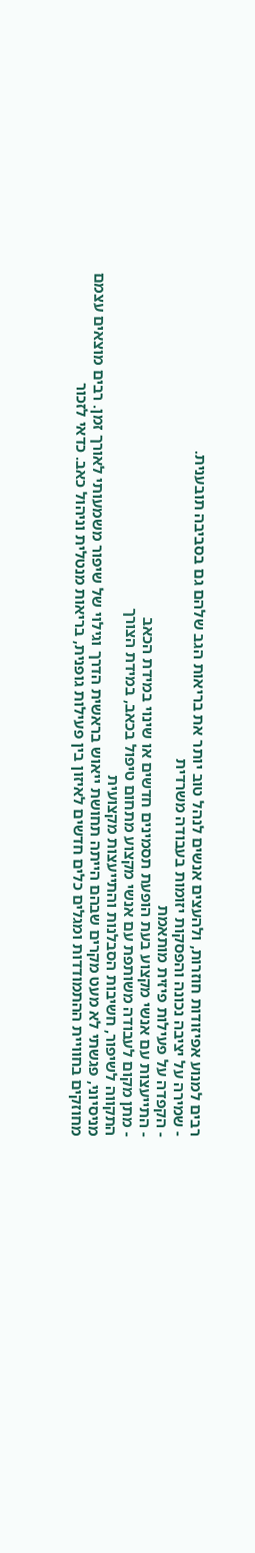רבים למנוע אפיזודות חוזרות, ולהעצים אנשים לנהל טוב יותר את בריאות הגב שלהם גם בסביבה תובענית.
- שמירה על יציבה נכונה והפסקות יזומות בעבודה משרדית
- הקפדה על פעילות פיזית מותאמת
- התייעצות עם אנשי מקצוע בעת הופעת תסמינים חדשים או שינוי במידת הכאב
- מתן מקום לעבודה משותפת עם אנשי מקצוע מתחום טיפול בכאב, במידת הצורך
התקווה לשיפור, חשיבות הסבלנות והתייעצות מקצועית
מניסיוני, פגשתי לא מעט מקרים שבהם הייתה תחושת ייאוש בראשית הדרך וגילוי של שיפור משמעותי לאורך זמן. רבים מוצאים עצמם מחוזקים בחוויית ההתמודדות ומגלים כלים חדשים לאיזון בין פעילות גופנית, בריאות מנטלית וניהול כאב. כדאי לזכור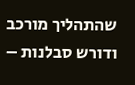שהתהליך מורכב ודורש סבלנות –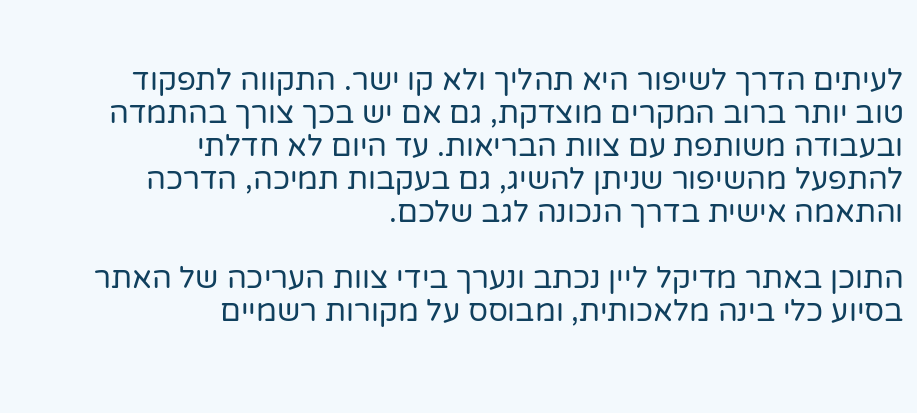לעיתים הדרך לשיפור היא תהליך ולא קו ישר. התקווה לתפקוד טוב יותר ברוב המקרים מוצדקת, גם אם יש בכך צורך בהתמדה ובעבודה משותפת עם צוות הבריאות. עד היום לא חדלתי להתפעל מהשיפור שניתן להשיג, גם בעקבות תמיכה, הדרכה והתאמה אישית בדרך הנכונה לגב שלכם.

התוכן באתר מדיקל ליין נכתב ונערך בידי צוות העריכה של האתר בסיוע כלי בינה מלאכותית, ומבוסס על מקורות רשמיים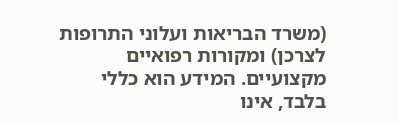(משרד הבריאות ועלוני התרופות לצרכן) ומקורות רפואיים מקצועיים. המידע הוא כללי בלבד, אינו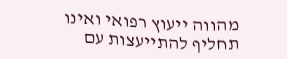מהווה ייעוץ רפואי ואינו תחליף להתייעצות עם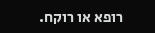רופא או רוקח.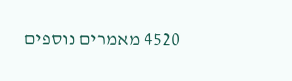4520 מאמרים נוספים